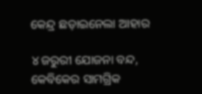କେନ୍ଦ୍ର ଛଡ଼ାଇନେଲା ଆହାର

୪ ଜରୁରୀ ଯୋଜନା ବନ୍ଦ, କେବିକେର ସାମଗ୍ରିକ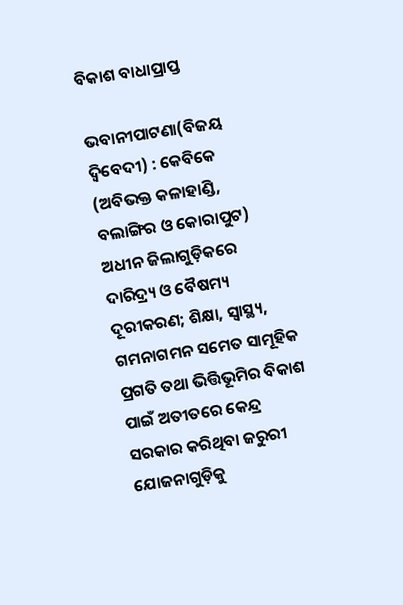ବିକାଶ ବାଧାପ୍ରାପ୍ତ

ଭବାନୀପାଟଣା(ବିଜୟ ଦ୍ୱିବେଦୀ) : କେବିକେ (ଅବିଭକ୍ତ କଳାହାଣ୍ଡି, ବଲାଙ୍ଗିର ଓ କୋରାପୁଟ) ଅଧୀନ ଜିଲାଗୁଡ଼ିକରେ ଦାରିଦ୍ର୍ୟ ଓ ବୈଷମ୍ୟ ଦୂରୀକରଣ; ଶିକ୍ଷା, ସ୍ୱାସ୍ଥ୍ୟ, ଗମନାଗମନ ସମେତ ସାମୂହିକ ପ୍ରଗତି ତଥା ଭିତ୍ତିଭୂମିର ବିକାଶ ପାଇଁ ଅତୀତରେ କେନ୍ଦ୍ର ସରକାର କରିଥିବା ଜରୁରୀ ଯୋଜନାଗୁଡ଼ିକୁ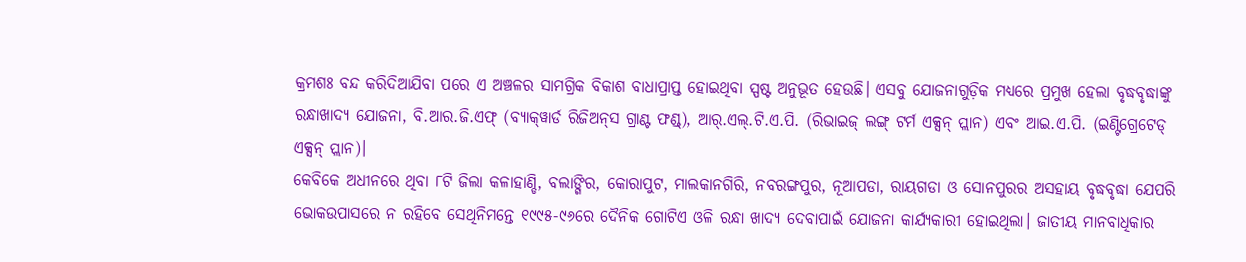କ୍ରମଶଃ ବନ୍ଦ କରିଦିଆଯିବା ପରେ ଏ ଅଞ୍ଚଳର ସାମଗ୍ରିକ ବିକାଶ ବାଧାପ୍ରାପ୍ତ ହୋଇଥିବା ସ୍ପଷ୍ଟ ଅନୁଭୂତ ହେଉଛି। ଏସବୁ ଯୋଜନାଗୁଡ଼ିକ ମଧ୍ୟରେ ପ୍ରମୁଖ ହେଲା ବୃଦ୍ଧବୃଦ୍ଧାଙ୍କୁ ରନ୍ଧାଖାଦ୍ୟ ଯୋଜନା, ବି.ଆର.ଜି.ଏଫ୍‌ (ବ୍ୟାକ୍‌ୱାର୍ଡ ରିଜିଅନ୍‌ସ ଗ୍ରାଣ୍ଟ ଫଣ୍ଡ୍‌), ଆର୍‌.ଏଲ୍‌.ଟି.ଏ.ପି. (ରିଭାଇଜ୍‌ ଲଙ୍ଗ୍‌ ଟର୍ମ ଏକ୍ସନ୍‌ ପ୍ଲାନ) ଏବଂ ଆଇ.ଏ.ପି. (ଇଣ୍ଟିଗ୍ରେଟେଡ୍‌ ଏକ୍ସନ୍‌ ପ୍ଲାନ)।
କେବିକେ ଅଧୀନରେ ଥିବା ୮ଟି ଜିଲା କଳାହାଣ୍ଡି, ବଲାଙ୍ଗିର, କୋରାପୁଟ, ମାଲକାନଗିରି, ନବରଙ୍ଗପୁର, ନୂଆପଡା, ରାୟଗଡା ଓ ସୋନପୁରର ଅସହାୟ ବୃଦ୍ଧବୃଦ୍ଧା ଯେପରି ଭୋକଉପାସରେ ନ ରହିବେ ସେଥିନିମନ୍ତେ ୧୯୯୫-୯୬ରେ ଦୈନିକ ଗୋଟିଏ ଓଳି ରନ୍ଧା ଖାଦ୍ୟ ଦେବାପାଇଁ ଯୋଜନା କାର୍ଯ୍ୟକାରୀ ହୋଇଥିଲା। ଜାତୀୟ ମାନବାଧିକାର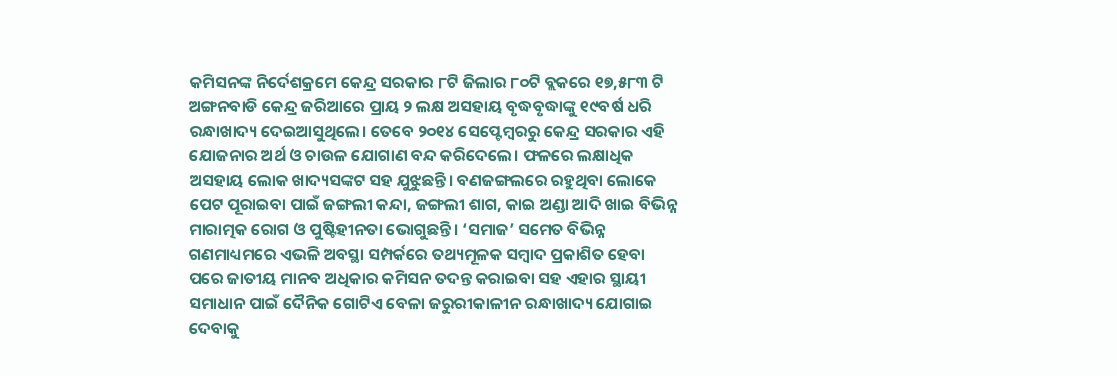କମିସନଙ୍କ ନିର୍ଦେଶକ୍ରମେ କେନ୍ଦ୍ର ସରକାର ୮ଟି ଜିଲାର ୮୦ଟି ବ୍ଲକରେ ୧୭,୫୮୩ ଟି ଅଙ୍ଗନବାଡି କେନ୍ଦ୍ର ଜରିଆରେ ପ୍ରାୟ ୨ ଲକ୍ଷ ଅସହାୟ ବୃଦ୍ଧବୃଦ୍ଧାଙ୍କୁ ୧୯ବର୍ଷ ଧରି ରନ୍ଧାଖାଦ୍ୟ ଦେଇଆସୁଥିଲେ। ତେବେ ୨୦୧୪ ସେପ୍ଟେମ୍ବରରୁ କେନ୍ଦ୍ର ସରକାର ଏହି ଯୋଜନାର ଅର୍ଥ ଓ ଚାଉଳ ଯୋଗାଣ ବନ୍ଦ କରିଦେଲେ। ଫଳରେ ଲକ୍ଷାଧିକ ଅସହାୟ ଲୋକ ଖାଦ୍ୟସଙ୍କଟ ସହ ଯୁଝୁଛନ୍ତି। ବଣଜଙ୍ଗଲରେ ରହୁଥିବା ଲୋକେ ପେଟ ପୂରାଇବା ପାଇଁ ଜଙ୍ଗଲୀ କନ୍ଦା, ଜଙ୍ଗଲୀ ଶାଗ, କାଇ ଅଣ୍ଡା ଆଦି ଖାଇ ବିଭିନ୍ନ ମାରାତ୍ମକ ରୋଗ ଓ ପୁଷ୍ଟିହୀନତା ଭୋଗୁଛନ୍ତି। ‘ସମାଜ’ ସମେତ ବିଭିନ୍ନ ଗଣମାଧ୍ୟମରେ ଏଭଳି ଅବସ୍ଥା ସମ୍ପର୍କରେ ତଥ୍ୟମୂଳକ ସମ୍ବାଦ ପ୍ରକାଶିତ ହେବା ପରେ ଜାତୀୟ ମାନବ ଅଧିକାର କମିସନ ତଦନ୍ତ କରାଇବା ସହ ଏହାର ସ୍ଥାୟୀ ସମାଧାନ ପାଇଁ ଦୈନିକ ଗୋଟିଏ ବେଳା ଜରୁରୀକାଳୀନ ରନ୍ଧାଖାଦ୍ୟ ଯୋଗାଇ ଦେବାକୁ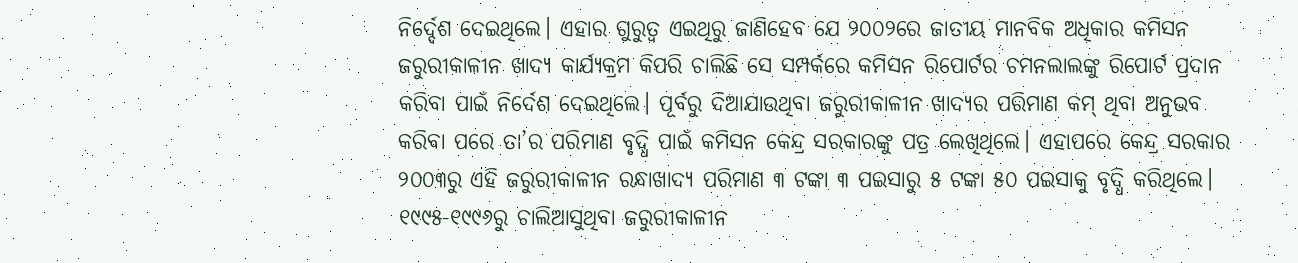ନିର୍ଦ୍ଦେଶ ଦେଇଥିଲେ। ଏହାର ଗୁରୁତ୍ବ ଏଇଥିରୁ ଜାଣିହେବ ଯେ ୨୦୦୨ରେ ଜାତୀୟ ମାନବିକ ଅଧିକାର କମିସନ ଜରୁରୀକାଳୀନ ଖାଦ୍ୟ କାର୍ଯ୍ୟକ୍ରମ କିପରି ଚାଲିଛି ସେ ସମ୍ପର୍କରେ କମିସନ ରିପୋର୍ଟର ଚମନଲାଲଙ୍କୁ ରିପୋର୍ଟ ପ୍ରଦାନ କରିବା ପାଇଁ ନିର୍ଦେଶ ଦେଇଥିଲେ। ପୂର୍ବରୁ ଦିଆଯାଉଥିବା ଜରୁରୀକାଳୀନ ଖାଦ୍ୟର ପରିମାଣ କମ୍‌ ଥିବା ଅନୁଭବ କରିବା ପରେ ତା’ର ପରିମାଣ ବୃଦ୍ଧି ପାଇଁ କମିସନ କେନ୍ଦ୍ର ସରକାରଙ୍କୁ ପତ୍ର ଲେଖିଥିଲେ। ଏହାପରେ କେନ୍ଦ୍ର ସରକାର ୨୦୦୩ରୁ ଏହି ଜରୁରୀକାଳୀନ ରନ୍ଧାଖାଦ୍ୟ ପରିମାଣ ୩ ଟଙ୍କା ୩ ପଇସାରୁ ୫ ଟଙ୍କା ୫୦ ପଇସାକୁ ବୃଦ୍ଧି କରିଥିଲେ। ୧୯୯୫-୧୯୯୬ରୁ ଚାଲିଆସୁଥିବା ଜରୁରୀକାଳୀନ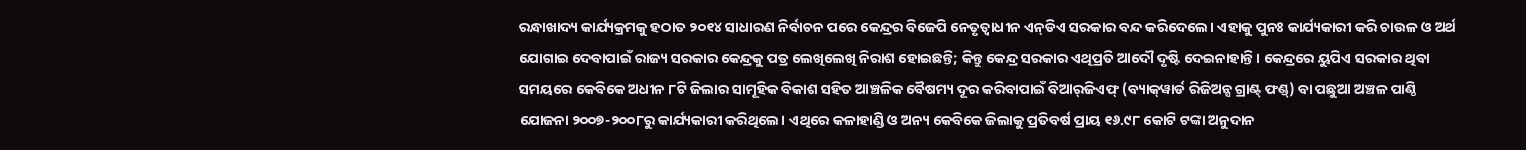ରନ୍ଧାଖାଦ୍ୟ କାର୍ଯ୍ୟକ୍ରମକୁ ହଠାତ ୨୦୧୪ ସାଧାରଣ ନିର୍ବାଚନ ପରେ କେନ୍ଦ୍ରର ବିଜେପି ନେତୃତ୍ବାଧୀନ ଏନ୍‌ଡିଏ ସରକାର ବନ୍ଦ କରିଦେଲେ। ଏହାକୁ ପୁନଃ କାର୍ଯ୍ୟକାରୀ କରି ଚାଉଳ ଓ ଅର୍ଥ ଯୋଗାଇ ଦେବାପାଇଁ ରାଜ୍ୟ ସରକାର କେନ୍ଦ୍ରକୁ ପତ୍ର ଲେଖିଲେଖି ନିରାଶ ହୋଇଛନ୍ତି; କିନ୍ତୁ କେନ୍ଦ୍ର ସରକାର ଏଥିପ୍ରତି ଆଦୌ ଦୃଷ୍ଟି ଦେଇନାହାନ୍ତି। କେନ୍ଦ୍ରରେ ୟୁପିଏ ସରକାର ଥିବା ସମୟରେ କେବିକେ ଅଧୀନ ୮ଟି ଜିଲାର ସାମୂହିକ ବିକାଶ ସହିତ ଆଞ୍ଚଳିକ ବୈଷମ୍ୟ ଦୂର କରିବାପାଇଁ ବିଆର୍‌ଜିଏଫ୍‌ (ବ୍ୟାକ୍‌ୱାର୍ଡ ରିଜିଅନ୍ସ ଗ୍ରାଣ୍ଟ୍‌ ଫଣ୍ଡ୍‌) ବା ପଛୁଆ ଅଞ୍ଚଳ ପାଣ୍ଠି ଯୋଜନା ୨୦୦୭-୨୦୦୮ରୁ କାର୍ଯ୍ୟକାରୀ କରିଥିଲେ। ଏଥିରେ କଳାହାଣ୍ଡି ଓ ଅନ୍ୟ କେବିକେ ଜିଲାକୁ ପ୍ରତିବର୍ଷ ପ୍ରାୟ ୧୬.୯୮ କୋଟି ଟଙ୍କା ଅନୁଦାନ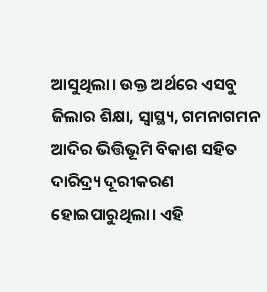ଆସୁଥିଲା। ଉକ୍ତ ଅର୍ଥରେ ଏସବୁ ଜିଲାର ଶିକ୍ଷା, ସ୍ୱାସ୍ଥ୍ୟ, ଗମନାଗମନ ଆଦିର ଭିତ୍ତିଭୂମି ବିକାଶ ସହିତ ଦାରିଦ୍ର୍ୟ ଦୂରୀକରଣ ହୋଇପାରୁଥିଲା। ଏହି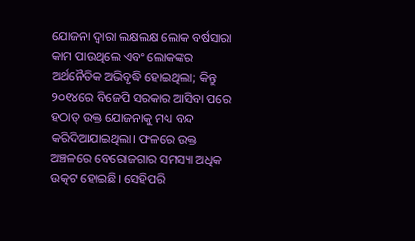ଯୋଜନା ଦ୍ୱାରା ଲକ୍ଷଲକ୍ଷ ଲୋକ ବର୍ଷସାରା କାମ ପାଉଥିଲେ ଏବଂ ଲୋକଙ୍କର ଅର୍ଥନୈତିକ ଅଭିବୃଦ୍ଧି ହୋଇଥିଲା; କିନ୍ତୁ ୨୦୧୪ରେ ବିଜେପି ସରକାର ଆସିବା ପରେ ହଠାତ୍‌ ଉକ୍ତ ଯୋଜନାକୁ ମଧ୍ୟ ବନ୍ଦ କରିଦିଆଯାଇଥିଲା। ଫଳରେ ଉକ୍ତ ଅଞ୍ଚଳରେ ବେରୋଜଗାର ସମସ୍ୟା ଅଧିକ ଉତ୍କଟ ହୋଇଛି। ସେହିପରି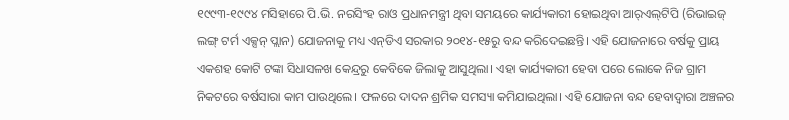୧୯୯୩-୧୯୯୪ ମସିହାରେ ପି.ଭି. ନରସିଂହ ରାଓ ପ୍ରଧାନମନ୍ତ୍ରୀ ଥିବା ସମୟରେ କାର୍ଯ୍ୟକାରୀ ହୋଇଥିବା ଆର୍‌ଏଲ୍‌ଟିପି (ରିଭାଇଜ୍‌ ଲଙ୍ଗ୍‌ ଟର୍ମ ଏକ୍ସନ୍‌ ପ୍ଲାନ) ଯୋଜନାକୁ ମଧ୍ୟ ଏନ୍‌ଡିଏ ସରକାର ୨୦୧୪-୧୫ରୁ ବନ୍ଦ କରିଦେଇଛନ୍ତି। ଏହି ଯୋଜନାରେ ବର୍ଷକୁ ପ୍ରାୟ ଏକଶହ କୋଟି ଟଙ୍କା ସିଧାସଳଖ କେନ୍ଦ୍ରରୁ କେବିକେ ଜିଲାକୁ ଆସୁଥିଲା। ଏହା କାର୍ଯ୍ୟକାରୀ ହେବା ପରେ ଲୋକେ ନିଜ ଗ୍ରାମ ନିକଟରେ ବର୍ଷସାରା କାମ ପାଉଥିଲେ। ଫଳରେ ଦାଦନ ଶ୍ରମିକ ସମସ୍ୟା କମିଯାଇଥିଲା। ଏହି ଯୋଜନା ବନ୍ଦ ହେବାଦ୍ୱାରା ଅଞ୍ଚଳର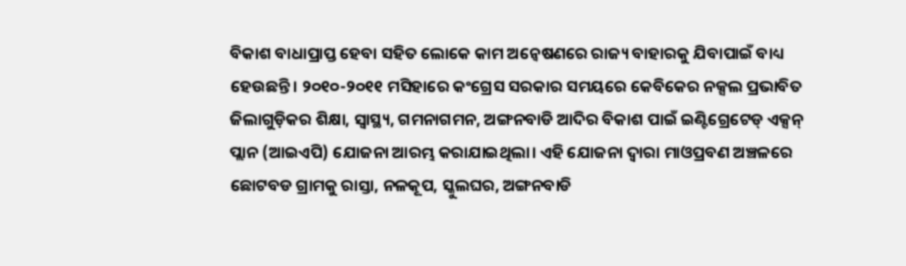ବିକାଶ ବାଧାପ୍ରାପ୍ତ ହେବା ସହିତ ଲୋକେ କାମ ଅନ୍ୱେଷଣରେ ରାଜ୍ୟ ବାହାରକୁ ଯିବାପାଇଁ ବାଧ୍ୟ ହେଉଛନ୍ତି। ୨୦୧୦-୨୦୧୧ ମସିହାରେ କଂଗ୍ରେସ ସରକାର ସମୟରେ କେବିକେର ନକ୍ସଲ ପ୍ରଭାବିତ ଜିଲାଗୁଡ଼ିକର ଶିକ୍ଷା, ସ୍ୱାସ୍ଥ୍ୟ, ଗମନାଗମନ, ଅଙ୍ଗନବାଡି ଆଦିର ବିକାଶ ପାଇଁ ଇଣ୍ଟିଗ୍ରେଟେଡ୍‌ ଏକ୍ସନ୍‌ ପ୍ଲାନ (ଆଇଏପି) ଯୋଜନା ଆରମ୍ଭ କରାଯାଇଥିଲା। ଏହି ଯୋଜନା ଦ୍ୱାରା ମାଓପ୍ରବଣ ଅଞ୍ଚଳରେ ଛୋଟବଡ ଗ୍ରାମକୁ ରାସ୍ତା, ନଳକୂପ, ସ୍କୁଲଘର, ଅଙ୍ଗନବାଡି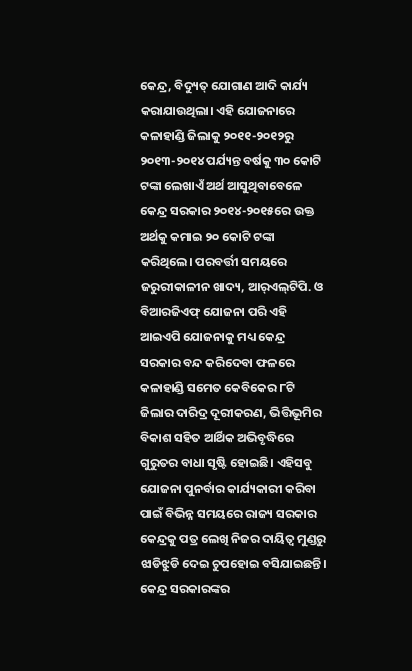କେନ୍ଦ୍ର, ବିଦ୍ୟୁତ୍‌ ଯୋଗାଣ ଆଦି କାର୍ଯ୍ୟ କରାଯାଉଥିଲା। ଏହି ଯୋଜନାରେ କଳାହାଣ୍ଡି ଜିଲାକୁ ୨୦୧୧-୨୦୧୨ରୁ ୨୦୧୩-୨୦୧୪ ପର୍ଯ୍ୟନ୍ତ ବର୍ଷକୁ ୩୦ କୋଟି ଟଙ୍କା ଲେଖାଏଁ ଅର୍ଥ ଆସୁଥିବାବେଳେ କେନ୍ଦ୍ର ସରକାର ୨୦୧୪-୨୦୧୫ରେ ଉକ୍ତ ଅର୍ଥକୁ କମାଇ ୨୦ କୋଟି ଟଙ୍କା କରିଥିଲେ। ପରବର୍ତ୍ତୀ ସମୟରେ ଜରୁରୀକାଳୀନ ଖାଦ୍ୟ, ଆର୍‌ଏଲ୍‌ଟିପି. ଓ ବିଆରଜିଏଫ୍‌ ଯୋଜନା ପରି ଏହି ଆଇଏପି ଯୋଜନାକୁ ମଧ୍ୟ କେନ୍ଦ୍ର ସରକାର ବନ୍ଦ କରିଦେବା ଫଳରେ କଳାହାଣ୍ଡି ସମେତ କେବିକେର ୮ଟି ଜିଲାର ଦାରିଦ୍ର ଦୂରୀକରଣ, ଭିତ୍ତିଭୂମିର ବିକାଶ ସହିତ ଆର୍ଥିକ ଅଭିବୃଦ୍ଧିରେ ଗୁରୁତର ବାଧା ସୃଷ୍ଟି ହୋଇଛି। ଏହିସବୁ ଯୋଜନା ପୁନର୍ବାର କାର୍ଯ୍ୟକାରୀ କରିବା ପାଇଁ ବିଭିନ୍ନ ସମୟରେ ରାଜ୍ୟ ସରକାର କେନ୍ଦ୍ରକୁ ପତ୍ର ଲେଖି ନିଜର ଦାୟିତ୍ୱ ମୁଣ୍ଡରୁ ଝାଡିଝୁଡି ଦେଇ ଚୁପହୋଇ ବସିଯାଇଛନ୍ତି। କେନ୍ଦ୍ର ସରକାରଙ୍କର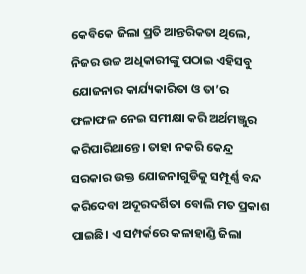କେବିକେ ଜିଲା ପ୍ରତି ଆନ୍ତରିକତା ଥିଲେ, ନିଜର ଉଚ୍ଚ ଅଧିକାରୀଙ୍କୁ ପଠାଇ ଏହିସବୁ ଯୋଜନାର କାର୍ଯ୍ୟକାରିତା ଓ ତା’ର ଫଳାଫଳ ନେଇ ସମୀକ୍ଷା କରି ଅର୍ଥମଞ୍ଜୁର କରିପାରିଥାନ୍ତେ। ତାହା ନକରି କେନ୍ଦ୍ର ସରକାର ଉକ୍ତ ଯୋଜନାଗୁଡିକୁ ସମ୍ପୂର୍ଣ୍ଣ ବନ୍ଦ କରିଦେବା ଅଦୂରଦର୍ଶିତା ବୋଲି ମତ ପ୍ରକାଶ ପାଇଛି। ଏ ସମ୍ପର୍କରେ କଳାହାଣ୍ଡି ଜିଲା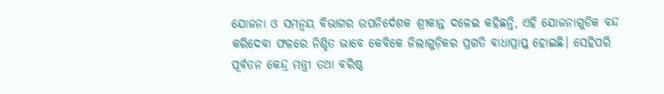ଯୋଜନା ଓ ସମନ୍ୱୟ ବିଭାଗର ଉପନିର୍ଦେଶକ ଶ୍ରୀକାନ୍ତ ଦଳେଇ କହିଛନ୍ତି, ଏହି ଯୋଜନାଗୁଡିକ ବନ୍ଦ କରିଦେବା ଫଳରେ ନିଶ୍ଚିତ ଭାବେ କେବିକେ ଜିଲାଗୁଡ଼ିକର ପ୍ରଗତି ବାଧାପ୍ରାପ୍ତ ହୋଇଛି। ସେହିପରି ପୂର୍ବତନ କେନ୍ଦ୍ର ମନ୍ତ୍ରୀ ତଥା ବରିଷ୍ଠ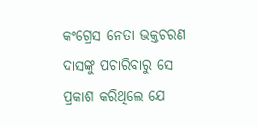କଂଗ୍ରେସ ନେତା ଭକ୍ତଚରଣ ଦାସଙ୍କୁ ପଚାରିବାରୁ ସେ ପ୍ରକାଶ କରିଥିଲେ ଯେ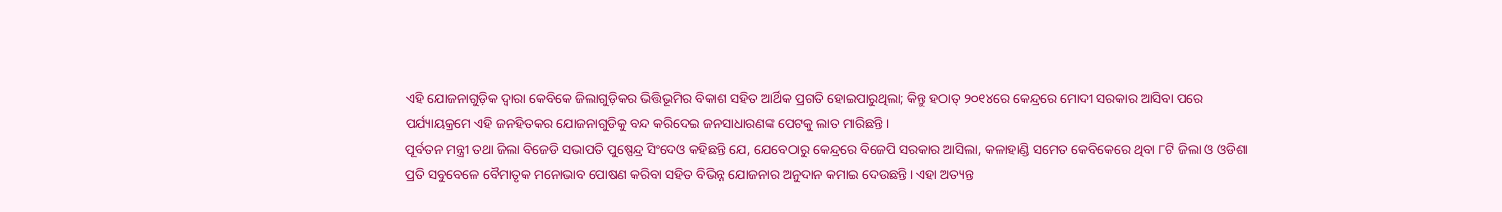ଏହି ଯୋଜନାଗୁଡ଼ିକ ଦ୍ବାରା କେବିକେ ଜିଲାଗୁଡ଼ିକର ଭିତ୍ତିଭୂମିର ବିକାଶ ସହିତ ଆର୍ଥିକ ପ୍ରଗତି ହୋଇପାରୁଥିଲା; କିନ୍ତୁ ହଠାତ୍‌ ୨୦୧୪ରେ କେନ୍ଦ୍ରରେ ମୋଦୀ ସରକାର ଆସିବା ପରେ ପର୍ଯ୍ୟାୟକ୍ରମେ ଏହି ଜନହିତକର ଯୋଜନାଗୁଡିକୁ ବନ୍ଦ କରିଦେଇ ଜନସାଧାରଣଙ୍କ ପେଟକୁ ଲାତ ମାରିଛନ୍ତି।
ପୂର୍ବତନ ମନ୍ତ୍ରୀ ତଥା ଜିଲା ବିଜେଡି ସଭାପତି ପୁଷ୍ପେନ୍ଦ୍ର ସିଂଦେଓ କହିଛନ୍ତି ଯେ, ଯେବେଠାରୁ କେନ୍ଦ୍ରରେ ବିଜେପି ସରକାର ଆସିଲା, କଳାହାଣ୍ଡି ସମେତ କେବିକେରେ ଥିବା ୮ଟି ଜିଲା ଓ ଓଡିଶା ପ୍ରତି ସବୁବେଳେ ବୈମାତୃକ ମନୋଭାବ ପୋଷଣ କରିବା ସହିତ ବିଭିନ୍ନ ଯୋଜନାର ଅନୁଦାନ କମାଇ ଦେଉଛନ୍ତି। ଏହା ଅତ୍ୟନ୍ତ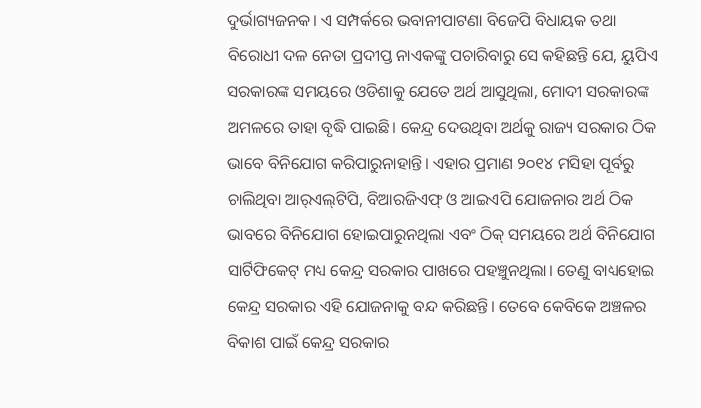ଦୁର୍ଭାଗ୍ୟଜନକ। ଏ ସମ୍ପର୍କରେ ଭବାନୀପାଟଣା ବିଜେପି ବିଧାୟକ ତଥା ବିରୋଧୀ ଦଳ ନେତା ପ୍ରଦୀପ୍ତ ନାଏକଙ୍କୁ ପଚାରିବାରୁ ସେ କହିଛନ୍ତି ଯେ, ୟୁପିଏ ସରକାରଙ୍କ ସମୟରେ ଓଡିଶାକୁ ଯେତେ ଅର୍ଥ ଆସୁଥିଲା, ମୋଦୀ ସରକାରଙ୍କ ଅମଳରେ ତାହା ବୃଦ୍ଧି ପାଇଛି। କେନ୍ଦ୍ର ଦେଉଥିବା ଅର୍ଥକୁ ରାଜ୍ୟ ସରକାର ଠିକ ଭାବେ ବିନିଯୋଗ କରିପାରୁନାହାନ୍ତି। ଏହାର ପ୍ରମାଣ ୨୦୧୪ ମସିହା ପୂର୍ବରୁ ଚାଲିଥିବା ଆର୍‌ଏଲ୍‌ଟିପି, ବିଆରଜିଏଫ୍‌ ଓ ଆଇଏପି ଯୋଜନାର ଅର୍ଥ ଠିକ ଭାବରେ ବିନିଯୋଗ ହୋଇପାରୁନଥିଲା ଏବଂ ଠିକ୍‌ ସମୟରେ ଅର୍ଥ ବିନିଯୋଗ ସାର୍ଟିଫିକେଟ୍‌ ମଧ୍ୟ କେନ୍ଦ୍ର ସରକାର ପାଖରେ ପହଞ୍ଚୁନଥିଲା। ତେଣୁ ବାଧ୍ୟହୋଇ କେନ୍ଦ୍ର ସରକାର ଏହି ଯୋଜନାକୁ ବନ୍ଦ କରିଛନ୍ତି। ତେବେ କେବିକେ ଅଞ୍ଚଳର ବିକାଶ ପାଇଁ କେନ୍ଦ୍ର ସରକାର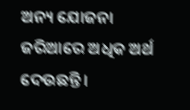ଅନ୍ୟ ଯୋଜନା ଜରିଆରେ ଅଧିକ ଅର୍ଥ ଦେଉଛନ୍ତି।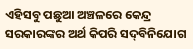ଏହିସବୁ ପଛୁଆ ଅଞ୍ଚଳରେ କେନ୍ଦ୍ର ସରକାରଙ୍କର ଅର୍ଥ କିପରି ସଦ୍‌ବିନିଯୋଗ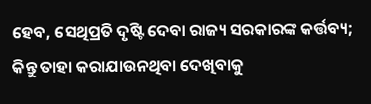ହେବ, ସେଥିପ୍ରତି ଦୃଷ୍ଟି ଦେବା ରାଜ୍ୟ ସରକାରଙ୍କ କର୍ତ୍ତବ୍ୟ; କିନ୍ତୁ ତାହା କରାଯାଉନଥିବା ଦେଖିବାକୁ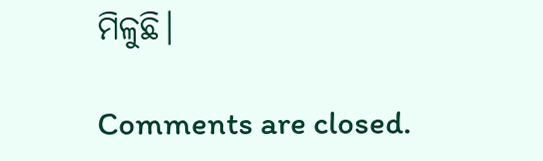ମିଳୁଛି।

Comments are closed.